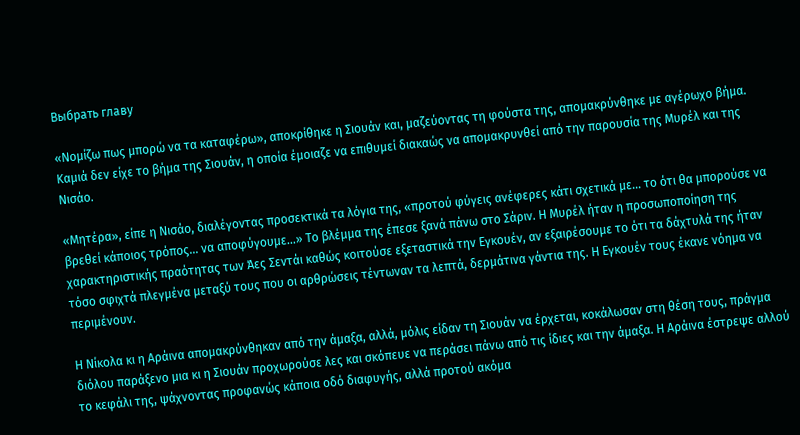Выбрать главу

«Νομίζω πως μπορώ να τα καταφέρω», αποκρίθηκε η Σιουάν και, μαζεύοντας τη φούστα της, απομακρύνθηκε με αγέρωχο βήμα. Καμιά δεν είχε το βήμα της Σιουάν, η οποία έμοιαζε να επιθυμεί διακαώς να απομακρυνθεί από την παρουσία της Μυρέλ και της Νισάο.

«Μητέρα», είπε η Νισάο, διαλέγοντας προσεκτικά τα λόγια της, «προτού φύγεις ανέφερες κάτι σχετικά με... το ότι θα μπορούσε να βρεθεί κάποιος τρόπος... να αποφύγουμε...» Το βλέμμα της έπεσε ξανά πάνω στο Σάριν. Η Μυρέλ ήταν η προσωποποίηση της χαρακτηριστικής πραότητας των Άες Σεντάι καθώς κοιτούσε εξεταστικά την Εγκουέν, αν εξαιρέσουμε το ότι τα δάχτυλά της ήταν τόσο σφιχτά πλεγμένα μεταξύ τους που οι αρθρώσεις τέντωναν τα λεπτά, δερμάτινα γάντια της. Η Εγκουέν τους έκανε νόημα να περιμένουν.

Η Νίκολα κι η Αράινα απομακρύνθηκαν από την άμαξα, αλλά, μόλις είδαν τη Σιουάν να έρχεται, κοκάλωσαν στη θέση τους, πράγμα διόλου παράξενο μια κι η Σιουάν προχωρούσε λες και σκόπευε να περάσει πάνω από τις ίδιες και την άμαξα. Η Αράινα έστρεψε αλλού το κεφάλι της, ψάχνοντας προφανώς κάποια οδό διαφυγής, αλλά προτού ακόμα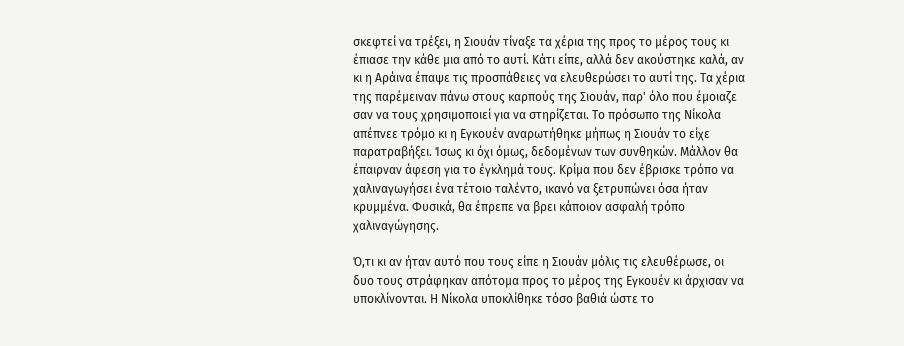σκεφτεί να τρέξει, η Σιουάν τίναξε τα χέρια της προς το μέρος τους κι έπιασε την κάθε μια από το αυτί. Κάτι είπε, αλλά δεν ακούστηκε καλά, αν κι η Αράινα έπαψε τις προσπάθειες να ελευθερώσει το αυτί της. Τα χέρια της παρέμειναν πάνω στους καρπούς της Σιουάν, παρ' όλο που έμοιαζε σαν να τους χρησιμοποιεί για να στηρίζεται. Το πρόσωπο της Νίκολα απέπνεε τρόμο κι η Εγκουέν αναρωτήθηκε μήπως η Σιουάν το είχε παρατραβήξει. Ίσως κι όχι όμως, δεδομένων των συνθηκών. Μάλλον θα έπαιρναν άφεση για το έγκλημά τους. Κρίμα που δεν έβρισκε τρόπο να χαλιναγωγήσει ένα τέτοιο ταλέντο, ικανό να ξετρυπώνει όσα ήταν κρυμμένα. Φυσικά, θα έπρεπε να βρει κάποιον ασφαλή τρόπο χαλιναγώγησης.

Ό,τι κι αν ήταν αυτό που τους είπε η Σιουάν μόλις τις ελευθέρωσε, οι δυο τους στράφηκαν απότομα προς το μέρος της Εγκουέν κι άρχισαν να υποκλίνονται. Η Νίκολα υποκλίθηκε τόσο βαθιά ώστε το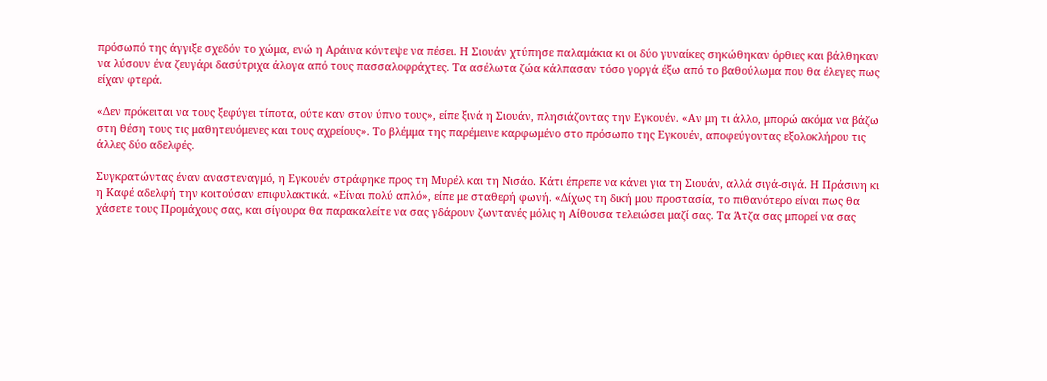πρόσωπό της άγγιξε σχεδόν το χώμα, ενώ η Αράινα κόντεψε να πέσει. Η Σιουάν χτύπησε παλαμάκια κι οι δύο γυναίκες σηκώθηκαν όρθιες και βάλθηκαν να λύσουν ένα ζευγάρι δασύτριχα άλογα από τους πασσαλοφράχτες. Τα ασέλωτα ζώα κάλπασαν τόσο γοργά έξω από το βαθούλωμα που θα έλεγες πως είχαν φτερά.

«Δεν πρόκειται να τους ξεφύγει τίποτα, ούτε καν στον ύπνο τους», είπε ξινά η Σιουάν, πλησιάζοντας την Εγκουέν. «Αν μη τι άλλο, μπορώ ακόμα να βάζω στη θέση τους τις μαθητευόμενες και τους αχρείους». Το βλέμμα της παρέμεινε καρφωμένο στο πρόσωπο της Εγκουέν, αποφεύγοντας εξολοκλήρου τις άλλες δύο αδελφές.

Συγκρατώντας έναν αναστεναγμό, η Εγκουέν στράφηκε προς τη Μυρέλ και τη Νισάο. Κάτι έπρεπε να κάνει για τη Σιουάν, αλλά σιγά-σιγά. Η Πράσινη κι η Καφέ αδελφή την κοιτούσαν επιφυλακτικά. «Είναι πολύ απλό», είπε με σταθερή φωνή. «Δίχως τη δική μου προστασία, το πιθανότερο είναι πως θα χάσετε τους Προμάχους σας, και σίγουρα θα παρακαλείτε να σας γδάρουν ζωντανές μόλις η Αίθουσα τελειώσει μαζί σας. Τα Άτζα σας μπορεί να σας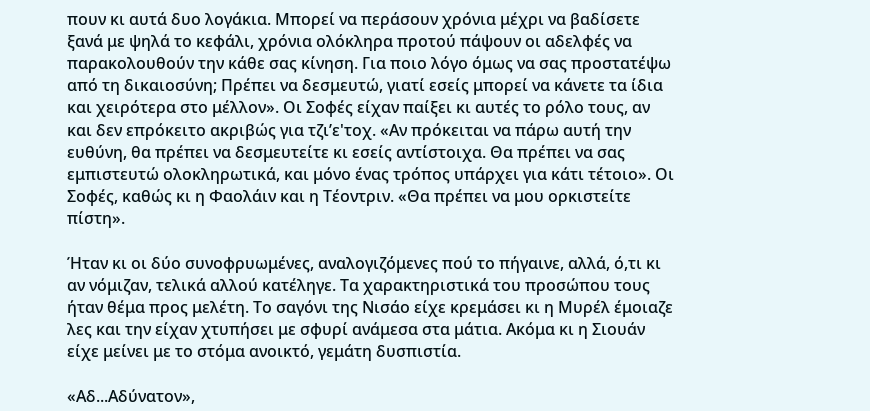πουν κι αυτά δυο λογάκια. Μπορεί να περάσουν χρόνια μέχρι να βαδίσετε ξανά με ψηλά το κεφάλι, χρόνια ολόκληρα προτού πάψουν οι αδελφές να παρακολουθούν την κάθε σας κίνηση. Για ποιο λόγο όμως να σας προστατέψω από τη δικαιοσύνη; Πρέπει να δεσμευτώ, γιατί εσείς μπορεί να κάνετε τα ίδια και χειρότερα στο μέλλον». Οι Σοφές είχαν παίξει κι αυτές το ρόλο τους, αν και δεν επρόκειτο ακριβώς για τζι’ε'τοχ. «Αν πρόκειται να πάρω αυτή την ευθύνη, θα πρέπει να δεσμευτείτε κι εσείς αντίστοιχα. Θα πρέπει να σας εμπιστευτώ ολοκληρωτικά, και μόνο ένας τρόπος υπάρχει για κάτι τέτοιο». Οι Σοφές, καθώς κι η Φαολάιν και η Τέοντριν. «Θα πρέπει να μου ορκιστείτε πίστη».

Ήταν κι οι δύο συνοφρυωμένες, αναλογιζόμενες πού το πήγαινε, αλλά, ό,τι κι αν νόμιζαν, τελικά αλλού κατέληγε. Τα χαρακτηριστικά του προσώπου τους ήταν θέμα προς μελέτη. Το σαγόνι της Νισάο είχε κρεμάσει κι η Μυρέλ έμοιαζε λες και την είχαν χτυπήσει με σφυρί ανάμεσα στα μάτια. Ακόμα κι η Σιουάν είχε μείνει με το στόμα ανοικτό, γεμάτη δυσπιστία.

«Αδ...Αδύνατον»,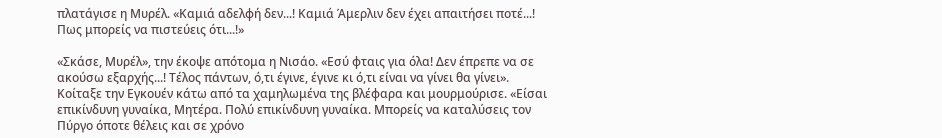πλατάγισε η Μυρέλ. «Καμιά αδελφή δεν...! Καμιά Άμερλιν δεν έχει απαιτήσει ποτέ...! Πως μπορείς να πιστεύεις ότι...!»

«Σκάσε, Μυρέλ», την έκοψε απότομα η Νισάο. «Εσύ φταις για όλα! Δεν έπρεπε να σε ακούσω εξαρχής...! Τέλος πάντων, ό,τι έγινε, έγινε κι ό,τι είναι να γίνει θα γίνει». Κοίταξε την Εγκουέν κάτω από τα χαμηλωμένα της βλέφαρα και μουρμούρισε. «Είσαι επικίνδυνη γυναίκα, Μητέρα. Πολύ επικίνδυνη γυναίκα. Μπορείς να καταλύσεις τον Πύργο όποτε θέλεις και σε χρόνο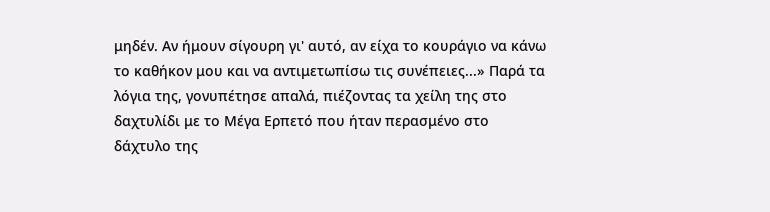μηδέν. Αν ήμουν σίγουρη γι' αυτό, αν είχα το κουράγιο να κάνω το καθήκον μου και να αντιμετωπίσω τις συνέπειες...» Παρά τα λόγια της, γονυπέτησε απαλά, πιέζοντας τα χείλη της στο δαχτυλίδι με το Μέγα Ερπετό που ήταν περασμένο στο δάχτυλο της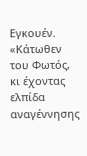Εγκουέν. «Κάτωθεν του Φωτός, κι έχοντας ελπίδα αναγέννησης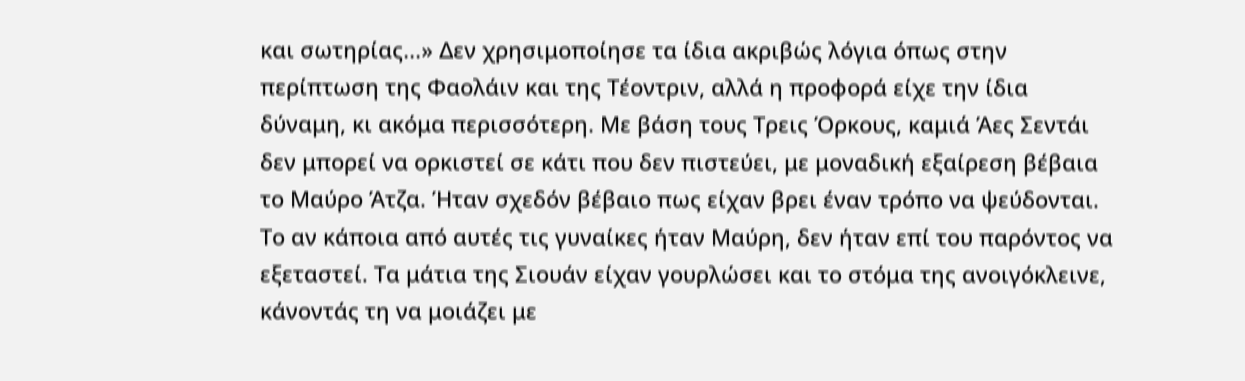και σωτηρίας...» Δεν χρησιμοποίησε τα ίδια ακριβώς λόγια όπως στην περίπτωση της Φαολάιν και της Τέοντριν, αλλά η προφορά είχε την ίδια δύναμη, κι ακόμα περισσότερη. Με βάση τους Τρεις Όρκους, καμιά Άες Σεντάι δεν μπορεί να ορκιστεί σε κάτι που δεν πιστεύει, με μοναδική εξαίρεση βέβαια το Μαύρο Άτζα. Ήταν σχεδόν βέβαιο πως είχαν βρει έναν τρόπο να ψεύδονται. Το αν κάποια από αυτές τις γυναίκες ήταν Μαύρη, δεν ήταν επί του παρόντος να εξεταστεί. Τα μάτια της Σιουάν είχαν γουρλώσει και το στόμα της ανοιγόκλεινε, κάνοντάς τη να μοιάζει με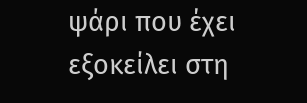ψάρι που έχει εξοκείλει στη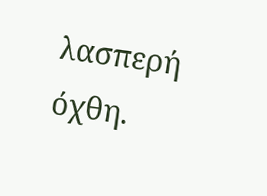λασπερή όχθη.